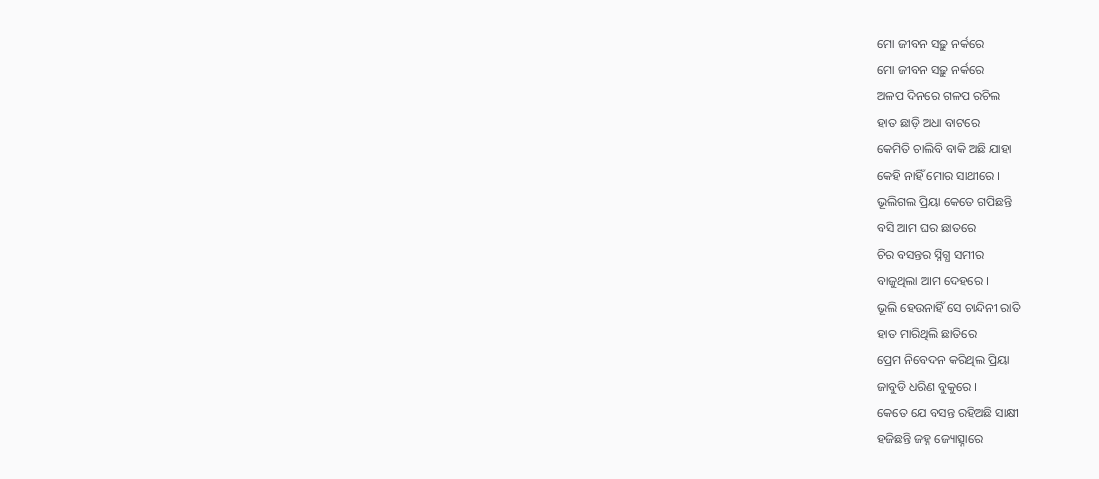ମୋ ଜୀବନ ସଢ଼ୁ ନର୍କରେ
ମୋ ଜୀବନ ସଢ଼ୁ ନର୍କରେ
ଅଳପ ଦିନରେ ଗଳପ ରଚିଲ
ହାତ ଛାଡ଼ି ଅଧା ବାଟରେ
କେମିତି ଚାଲିବି ବାକି ଅଛି ଯାହା
କେହି ନାହିଁ ମୋର ସାଥୀରେ ।
ଭୂଲିଗଲ ପ୍ରିୟା କେତେ ଗପିଛନ୍ତି
ବସି ଆମ ଘର ଛାତରେ
ଚିର ବସନ୍ତର ସ୍ନିଗ୍ଧ ସମୀର
ବାଜୁଥିଲା ଆମ ଦେହରେ ।
ଭୂଲି ହେଉନାହିଁ ସେ ଚାନ୍ଦିନୀ ରାତି
ହାତ ମାରିଥିଲି ଛାତିରେ
ପ୍ରେମ ନିବେଦନ କରିଥିଲ ପ୍ରିୟା
ଜାବୁଡି ଧରିଣ ବୁକୁରେ ।
କେତେ ଯେ ବସନ୍ତ ରହିଅଛି ସାକ୍ଷୀ
ହଜିଛନ୍ତି ଜହ୍ନ ଜ୍ୟୋତ୍ସ୍ନାରେ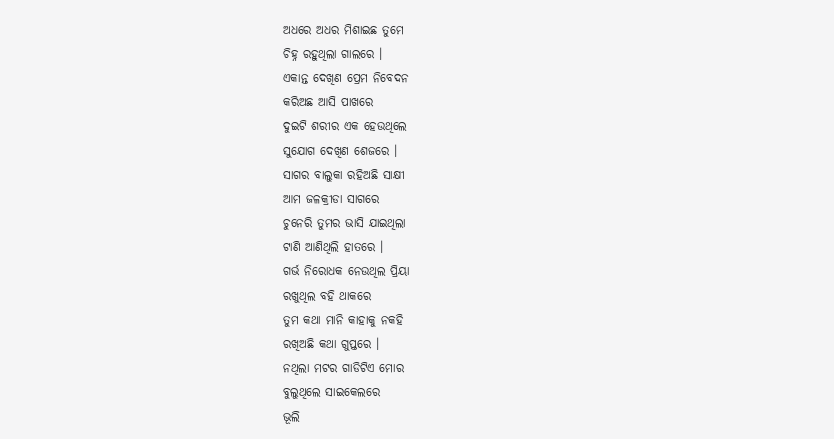ଅଧରେ ଅଧର ମିଶାଇଛ ତୁମେ
ଚିହ୍ନ ରହୁଥିଲା ଗାଲରେ ।
ଏକାନ୍ତ ଦେଖିଣ ପ୍ରେମ ନିବେଦନ
କରିଅଛ ଆସି ପାଖରେ
ଦୁଇଟି ଶରୀର ଏକ ହେଉଥିଲେ
ସୁଯୋଗ ଦେଖିଣ ଶେଜରେ ।
ସାଗର ବାଲୁକା ରହିଅଛି ସାକ୍ଷୀ
ଆମ ଜଳକ୍ରୀଡା ସାଗରେ
ଚୁନେରି ତୁମର ଭାସି ଯାଇଥିଲା
ଟାଣି ଆଣିଥିଲି ହାତରେ ।
ଗର୍ଭ ନିରୋଧକ ନେଉଥିଲ ପ୍ରିୟା
ରଖୁଥିଲ ବହି ଥାକରେ
ତୁମ କଥା ମାନି କାହାକୁ ନକହି
ରଖିଅଛି କଥା ଗୁପ୍ତରେ ।
ନଥିଲା ମଟର ଗାଡିଟିଏ ମୋର
ବୁଲୁଥିଲେ ସାଇକେଲରେ
ଭୂଲି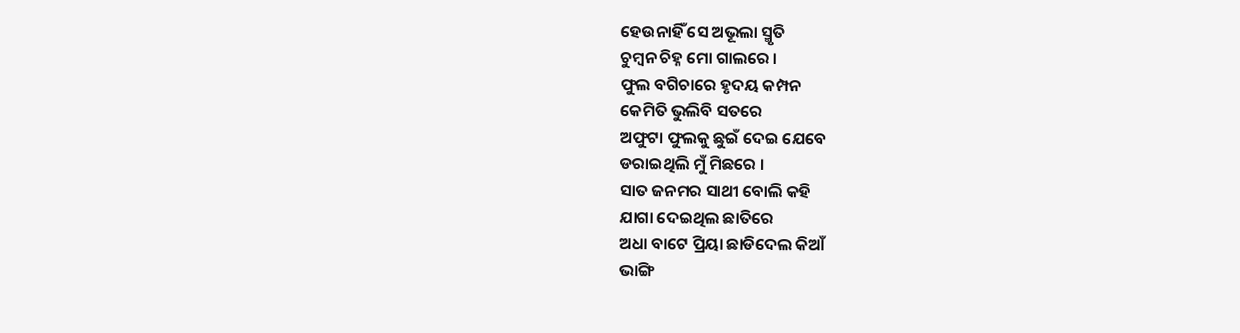ହେଉନାହିଁ ସେ ଅଭୂଲା ସ୍ମୃତି
ଚୁମ୍ବନ ଚିହ୍ନ ମୋ ଗାଲରେ ।
ଫୁଲ ବଗିଚାରେ ହୃଦୟ କମ୍ପନ
କେମିତି ଭୁଲିବି ସତରେ
ଅଫୁଟା ଫୁଲକୁ ଛୁଇଁ ଦେଇ ଯେବେ
ଡରାଇଥିଲି ମୁଁ ମିଛରେ ।
ସାତ ଜନମର ସାଥୀ ବୋଲି କହି
ଯାଗା ଦେଇଥିଲ ଛାତିରେ
ଅଧା ବାଟେ ପ୍ରିୟା ଛାଡିଦେଲ କିଆଁ
ଭାଙ୍ଗି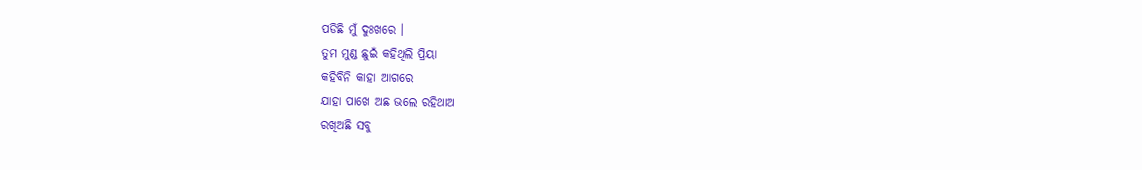ପଡିଛି ମୁଁ ଦୁଃଖରେ ।
ତୁମ ମୁଣ୍ଡ ଛୁଇଁ କହିଥିଲି ପ୍ରିୟା
କହିବିନି କାହା ଆଗରେ
ଯାହା ପାଖେ ଅଛ ଭଲେ ରହିଥାଅ
ରଖିଅଛି ସବୁ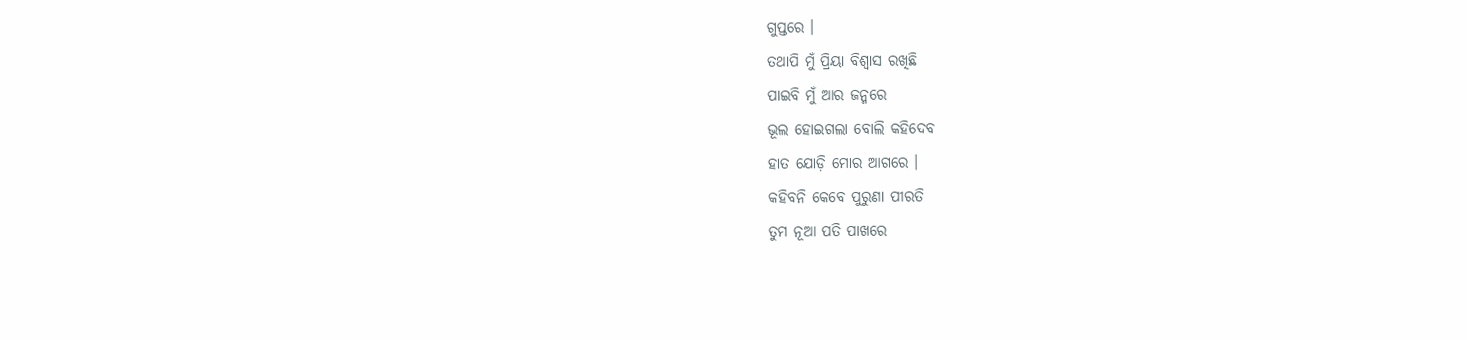ଗୁପ୍ତରେ ।
ତଥାପି ମୁଁ ପ୍ରିୟା ବିଶ୍ବାସ ରଖିଛି
ପାଇବି ମୁଁ ଆର ଜନ୍ମରେ
ଭୂଲ ହୋଇଗଲା ବୋଲି କହିଦେବ
ହାତ ଯୋଡ଼ି ମୋର ଆଗରେ ।
କହିବନି କେବେ ପୁରୁଣା ପୀରତି
ତୁମ ନୂଆ ପତି ପାଖରେ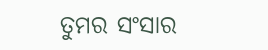ତୁମର ସଂସାର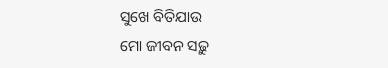ସୁଖେ ବିତିଯାଉ
ମୋ ଜୀବନ ସଢ଼ୁ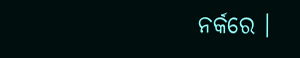ନର୍କରେ ।